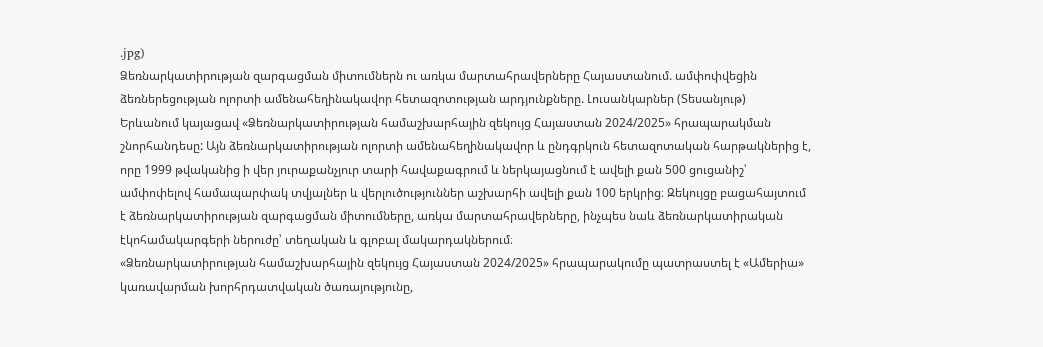.jpg)
Ձեռնարկատիրության զարգացման միտումներն ու առկա մարտահրավերները Հայաստանում. ամփոփվեցին ձեռներեցության ոլորտի ամենահեղինակավոր հետազոտության արդյունքները. Լուսանկարներ (Տեսանյութ)
Երևանում կայացավ «Ձեռնարկատիրության համաշխարհային զեկույց Հայաստան 2024/2025» հրապարակման շնորհանդեսը: Այն ձեռնարկատիրության ոլորտի ամենահեղինակավոր և ընդգրկուն հետազոտական հարթակներից է, որը 1999 թվականից ի վեր յուրաքանչյուր տարի հավաքագրում և ներկայացնում է ավելի քան 500 ցուցանիշ՝ ամփոփելով համապարփակ տվյալներ և վերլուծություններ աշխարհի ավելի քան 100 երկրից։ Զեկույցը բացահայտում է ձեռնարկատիրության զարգացման միտումները, առկա մարտահրավերները, ինչպես նաև ձեռնարկատիրական էկոհամակարգերի ներուժը՝ տեղական և գլոբալ մակարդակներում։
«Ձեռնարկատիրության համաշխարհային զեկույց Հայաստան 2024/2025» հրապարակումը պատրաստել է «Ամերիա» կառավարման խորհրդատվական ծառայությունը,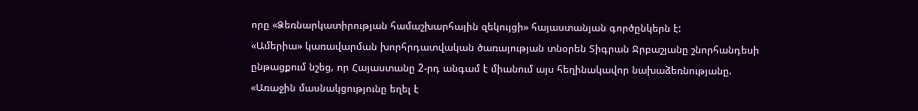որը «Ձեռնարկատիրության համաշխարհային զեկույցի» հայաստանյան գործընկերն է:
«Ամերիա» կառավարման խորհրդատվական ծառայության տնօրեն Տիգրան Ջրբաշյանը շնորհանդեսի ընթացքում նշեց, որ Հայաստանը 2-րդ անգամ է միանում այս հեղինակավոր նախաձեռնությանը.
«Առաջին մասնակցությունը եղել է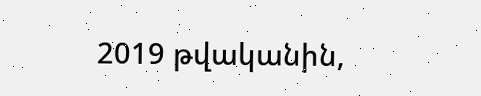2019 թվականին,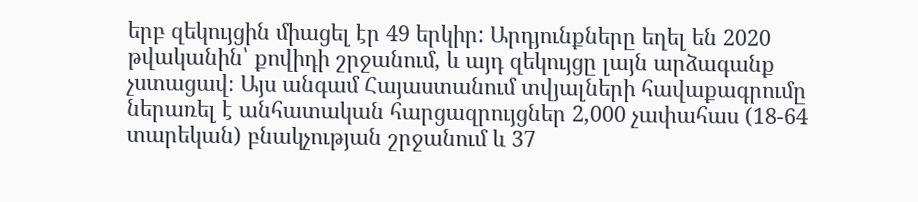երբ զեկույցին միացել էր 49 երկիր: Արդյունքները եղել են 2020 թվականին՝ քովիդի շրջանում, և այդ զեկույցը լայն արձագանք չստացավ։ Այս անգամ Հայաստանում տվյալների հավաքագրումը ներառել է անհատական հարցազրույցներ 2,000 չափահաս (18-64 տարեկան) բնակչության շրջանում և 37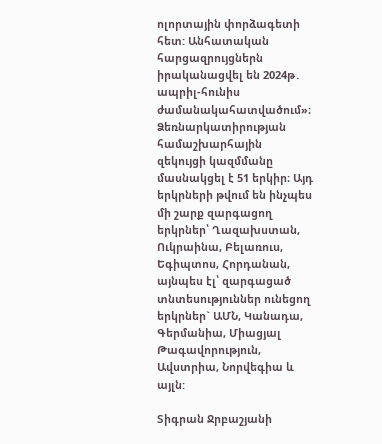ոլորտային փորձագետի հետ: Անհատական հարցազրույցներն իրականացվել են 2024թ․ ապրիլ-հունիս ժամանակահատվածում»։
Ձեռնարկատիրության համաշխարհային զեկույցի կազմմանը մասնակցել է 51 երկիր։ Այդ երկրների թվում են ինչպես մի շարք զարգացող երկրներ՝ Ղազախստան, Ուկրաինա, Բելառուս, Եգիպտոս, Հորդանան, այնպես էլ՝ զարգացած տնտեսություններ ունեցող երկրներ` ԱՄՆ, Կանադա, Գերմանիա, Միացյալ Թագավորություն, Ավստրիա, Նորվեգիա և այլն:

Տիգրան Ջրբաշյանի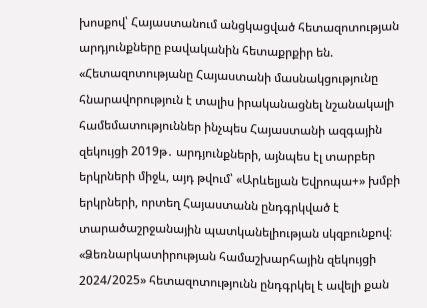խոսքով՝ Հայաստանում անցկացված հետազոտության արդյունքները բավականին հետաքրքիր են.
«Հետազոտությանը Հայաստանի մասնակցությունը հնարավորություն է տալիս իրականացնել նշանակալի համեմատություններ ինչպես Հայաստանի ազգային զեկույցի 2019թ․ արդյունքների, այնպես էլ տարբեր երկրների միջև, այդ թվում՝ «Արևելյան Եվրոպա+» խմբի երկրների, որտեղ Հայաստանն ընդգրկված է տարածաշրջանային պատկանելիության սկզբունքով։ «Ձեռնարկատիրության համաշխարհային զեկույցի 2024/2025» հետազոտությունն ընդգրկել է ավելի քան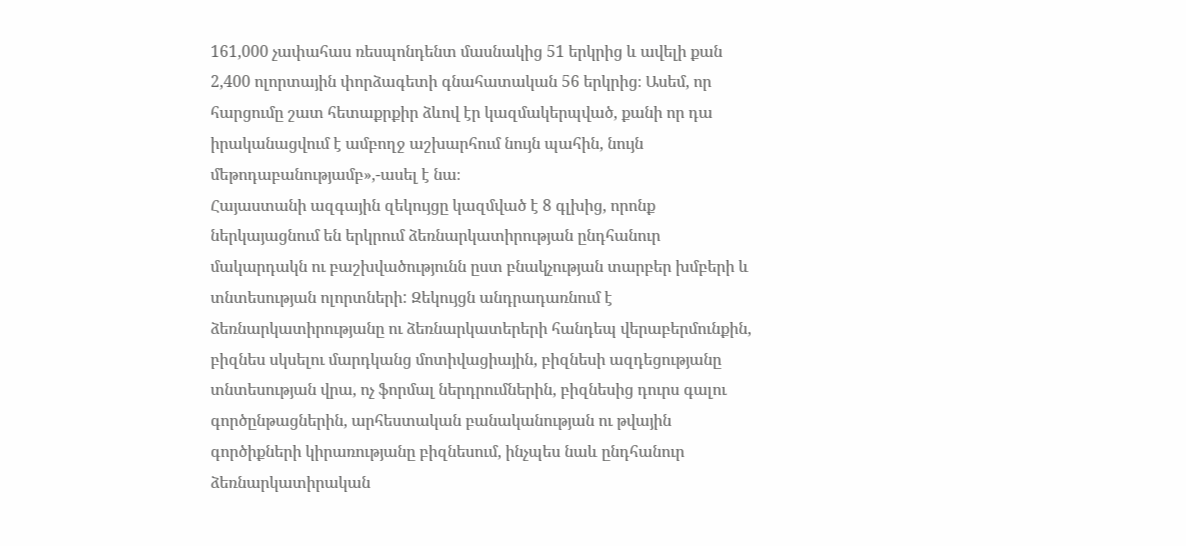161,000 չափահաս ռեսպոնդենտ մասնակից 51 երկրից և ավելի քան 2,400 ոլորտային փորձագետի գնահատական 56 երկրից։ Ասեմ, որ հարցումը շատ հետաքրքիր ձևով էր կազմակերպված, քանի որ դա իրականացվում է ամբողջ աշխարհում նույն պահին, նույն մեթոդաբանությամբ»,-ասել է նա։
Հայաստանի ազգային զեկույցը կազմված է 8 գլխից, որոնք ներկայացնում են երկրում ձեռնարկատիրության ընդհանուր մակարդակն ու բաշխվածությունն ըստ բնակչության տարբեր խմբերի և տնտեսության ոլորտների: Զեկույցն անդրադառնում է ձեռնարկատիրությանը ու ձեռնարկատերերի հանդեպ վերաբերմունքին, բիզնես սկսելու մարդկանց մոտիվացիային, բիզնեսի ազդեցությանը տնտեսության վրա, ոչ ֆորմալ ներդրումներին, բիզնեսից դուրս գալու գործընթացներին, արհեստական բանականության ու թվային գործիքների կիրառությանը բիզնեսում, ինչպես նաև ընդհանուր ձեռնարկատիրական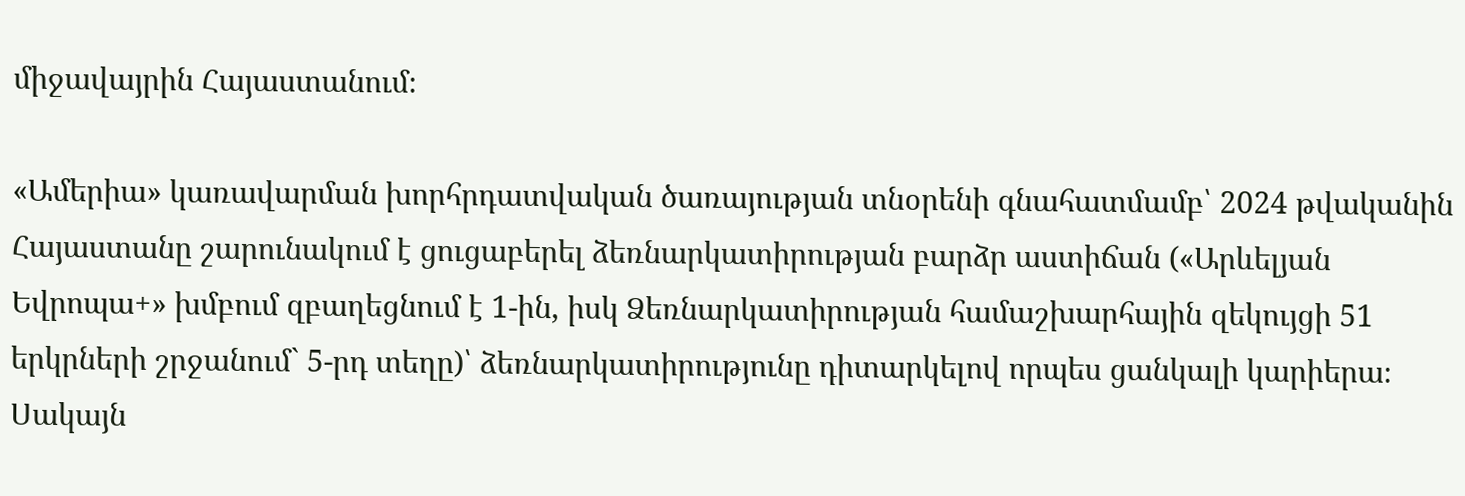միջավայրին Հայաստանում։

«Ամերիա» կառավարման խորհրդատվական ծառայության տնօրենի գնահատմամբ՝ 2024 թվականին Հայաստանը շարունակում է ցուցաբերել ձեռնարկատիրության բարձր աստիճան («Արևելյան Եվրոպա+» խմբում զբաղեցնում է 1-ին, իսկ Ձեռնարկատիրության համաշխարհային զեկույցի 51 երկրների շրջանում` 5-րդ տեղը)՝ ձեռնարկատիրությունը դիտարկելով որպես ցանկալի կարիերա։
Սակայն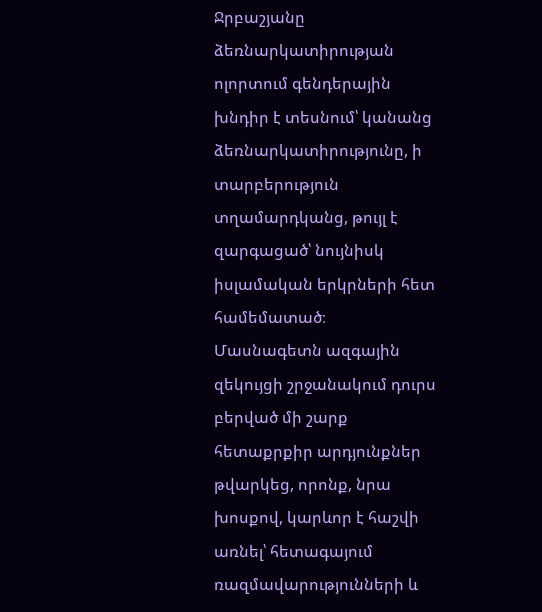Ջրբաշյանը ձեռնարկատիրության ոլորտում գենդերային խնդիր է տեսնում՝ կանանց ձեռնարկատիրությունը, ի տարբերություն տղամարդկանց, թույլ է զարգացած՝ նույնիսկ իսլամական երկրների հետ համեմատած։
Մասնագետն ազգային զեկույցի շրջանակում դուրս բերված մի շարք հետաքրքիր արդյունքներ թվարկեց, որոնք, նրա խոսքով, կարևոր է հաշվի առնել՝ հետագայում ռազմավարությունների և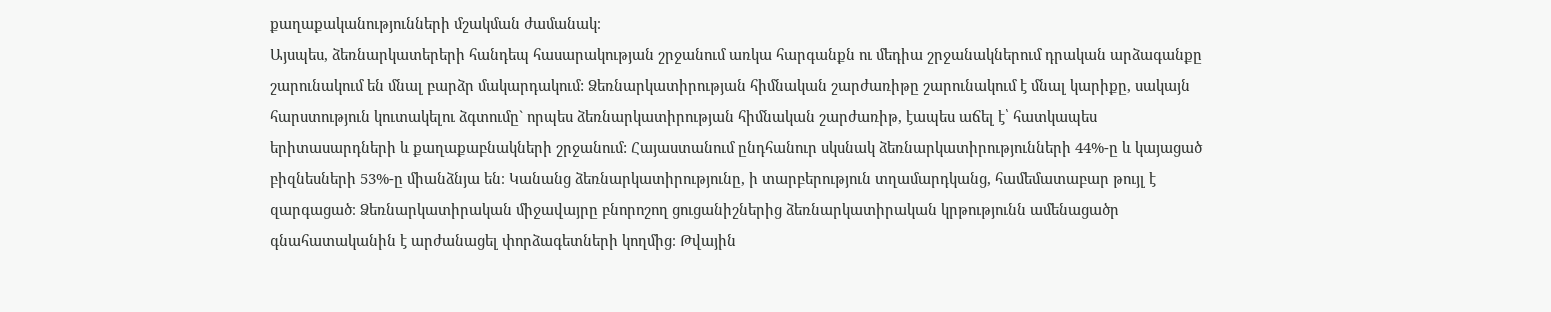քաղաքականությունների մշակման ժամանակ։
Այսպես, ձեռնարկատերերի հանդեպ հասարակության շրջանում առկա հարգանքն ու մեդիա շրջանակներում դրական արձագանքը շարունակում են մնալ բարձր մակարդակում: Ձեռնարկատիրության հիմնական շարժառիթը շարունակում է մնալ կարիքը, սակայն հարստություն կուտակելու ձգտումը` որպես ձեռնարկատիրության հիմնական շարժառիթ, էապես աճել է՝ հատկապես երիտասարդների և քաղաքաբնակների շրջանում: Հայաստանում ընդհանուր սկսնակ ձեռնարկատիրությունների 44%-ը և կայացած բիզնեսների 53%-ը միանձնյա են։ Կանանց ձեռնարկատիրությունը, ի տարբերություն տղամարդկանց, համեմատաբար թույլ է զարգացած։ Ձեռնարկատիրական միջավայրը բնորոշող ցուցանիշներից ձեռնարկատիրական կրթությունն ամենացածր գնահատականին է արժանացել փորձագետների կողմից։ Թվային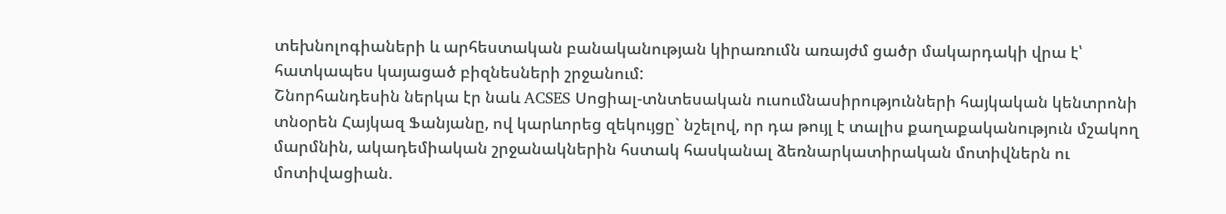տեխնոլոգիաների և արհեստական բանականության կիրառումն առայժմ ցածր մակարդակի վրա է՝ հատկապես կայացած բիզնեսների շրջանում:
Շնորհանդեսին ներկա էր նաև ACSES Սոցիալ-տնտեսական ուսումնասիրությունների հայկական կենտրոնի տնօրեն Հայկազ Ֆանյանը, ով կարևորեց զեկույցը` նշելով, որ դա թույլ է տալիս քաղաքականություն մշակող մարմնին, ակադեմիական շրջանակներին հստակ հասկանալ ձեռնարկատիրական մոտիվներն ու մոտիվացիան.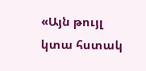«Այն թույլ կտա հստակ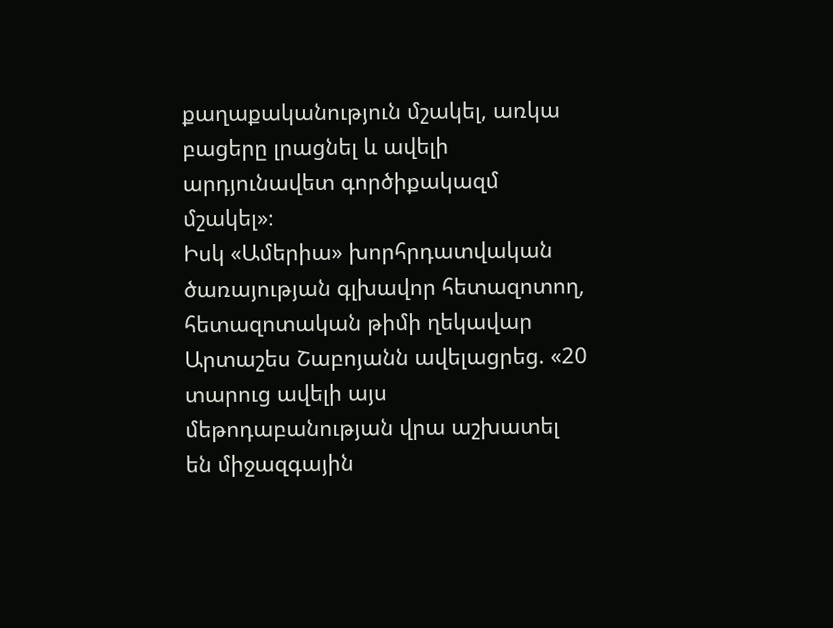քաղաքականություն մշակել, առկա բացերը լրացնել և ավելի արդյունավետ գործիքակազմ մշակել»։
Իսկ «Ամերիա» խորհրդատվական ծառայության գլխավոր հետազոտող, հետազոտական թիմի ղեկավար Արտաշես Շաբոյանն ավելացրեց. «20 տարուց ավելի այս մեթոդաբանության վրա աշխատել են միջազգային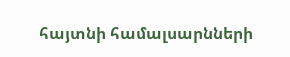հայտնի համալսարնների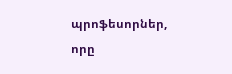պրոֆեսորներ, որը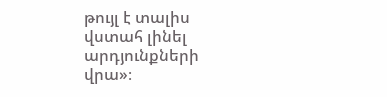թույլ է տալիս վստահ լինել արդյունքների վրա»։